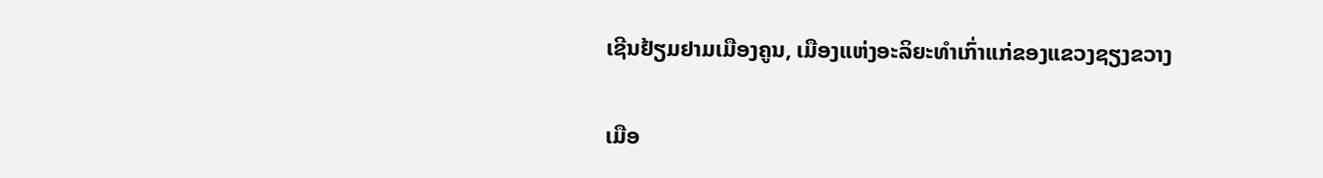ເຊີນຢ້ຽມຢາມເມືອງຄູນ, ເມືອງແຫ່ງອະລິຍະທຳເກົ່າແກ່ຂອງແຂວງຊຽງຂວາງ

ເມືອ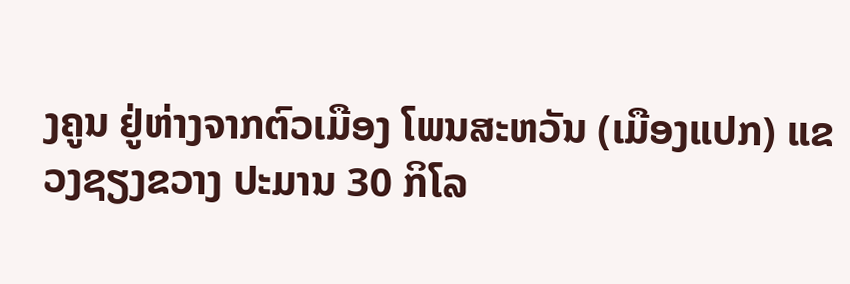ງຄູນ ຢູ່ຫ່າງຈາກຕົວເມືອງ ໂພນສະຫວັນ (ເມືອງແປກ) ແຂວງຊຽງຂວາງ ປະມານ 30 ກິໂລ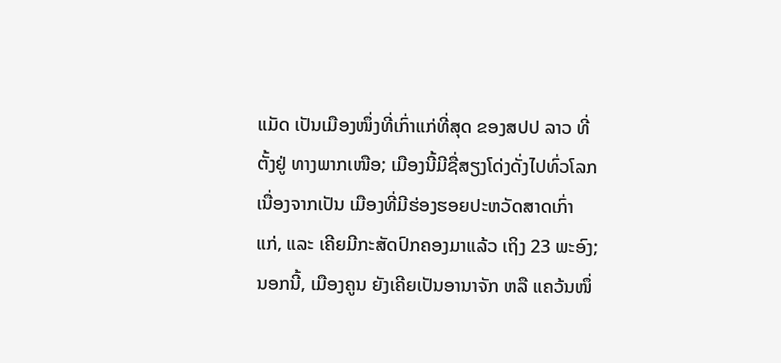ແມັດ ເປັນເມືອງໜຶ່ງທີ່ເກົ່າແກ່ທີ່ສຸດ ຂອງສປປ ລາວ ທີ່ຕັ້ງຢູ່ ທາງພາກເໜືອ; ເມືອງນີ້ມີຊື່ສຽງໂດ່ງດັ່ງໄປທົ່ວໂລກ ເນື່ອງຈາກເປັນ ເມືອງທີ່ມີຮ່ອງຮອຍປະຫວັດສາດເກົ່າແກ່, ແລະ ເຄີຍມີກະສັດປົກຄອງມາແລ້ວ ເຖິງ 23 ພະອົງ; ນອກນີ້, ເມືອງຄູນ ຍັງເຄີຍເປັນອານາຈັກ ຫລື ແຄວ້ນໜຶ່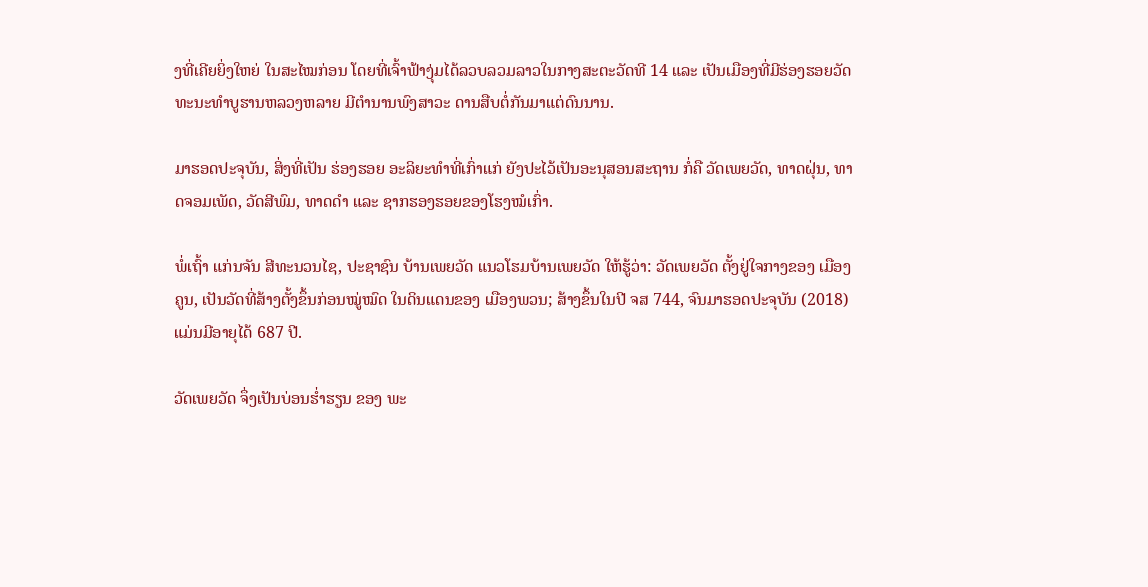ງທີ່ເຄີຍຍິ່ງໃຫຍ່ ໃນສະໄໝກ່ອນ ໂດຍທີ່ເຈົ້າຟ້າງຸ່ມໄດ້ລວບລວມລາວໃນກາງສະຕະວັດທີ 14 ແລະ ເປັນເມືອງທີ່ມີຮ່ອງຮອຍວັດທະນະທຳບູຮານຫລວງຫລາຍ ມີຕຳນານພົງສາວະ ດານສືບຕໍ່ກັນມາແຕ່ດົນນານ.

ມາຮອດປະຈຸບັນ, ສິ່ງທີ່ເປັນ ຮ່ອງຮອຍ ອະລິຍະທຳທີ່ເກົ່າແກ່ ຍັງປະໄວ້ເປັນອະນຸສອນສະຖານ ກໍ່ຄື ວັດເພຍວັດ, ທາດຝຸ່ນ, ທາດຈອມເພັດ, ວັດສີພົມ, ທາດດຳ ແລະ ຊາກຮອງຮອຍຂອງໂຮງໝໍເກົ່າ.

ພໍ່ເຖົ້າ ແກ່ນຈັນ ສີທະນວນໄຊ, ປະຊາຊົນ ບ້ານເພຍວັດ ແນວໂຮມບ້ານເພຍວັດ ໃຫ້ຮູ້ວ່າ: ວັດເພຍວັດ ຕັ້ງຢູ່ໃຈກາງຂອງ ເມືອງຄູນ, ເປັນວັດທີ່ສ້າງຕັ້ງຂຶ້ນກ່ອນໝູ່ໝົດ ໃນດິນແດນຂອງ ເມືອງພວນ; ສ້າງຂຶ້ນໃນປີ ຈສ 744, ຈົນມາຮອດປະຈຸບັນ (2018) ແມ່ນມີອາຍຸໄດ້ 687 ປີ.

ວັດເພຍວັດ ຈຶ່ງເປັນບ່ອນຮ່ຳຮຽນ ຂອງ ພະ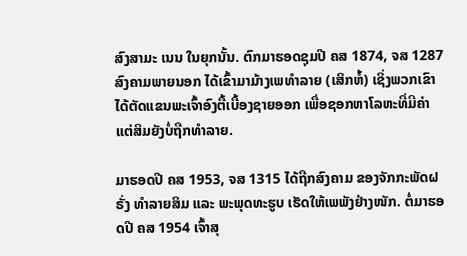ສົງສາມະ ເນນ ໃນຍຸກນັ້ນ. ຕົກມາຮອດຊຸມປີ ຄສ 1874, ຈສ 1287 ສົງຄາມພາຍນອກ ໄດ້ເຂົ້າມາມ້າງເພທຳລາຍ (ເສິກຫໍ້) ເຊິ່ງພວກເຂົາ ໄດ້ຕັດແຂນພະເຈົ້າອົງຕື້ເບື້ອງຊາຍອອກ ເພື່ອຊອກຫາໂລຫະທີ່ມີຄ່າ ແຕ່ສິມຍັງບໍ່ຖືກທຳລາຍ.

ມາຮອດປີ ຄສ 1953, ຈສ 1315 ໄດ້ຖືກສົງຄາມ ຂອງຈັກກະພັດຝຣັ່ງ ທໍາລາຍສິມ ແລະ ພະພຸດທະຮູບ ເຮັດໃຫ້ເພພັງຢ່າງໜັກ. ຕໍ່ມາຮອດປີ ຄສ 1954 ເຈົ້າສຸ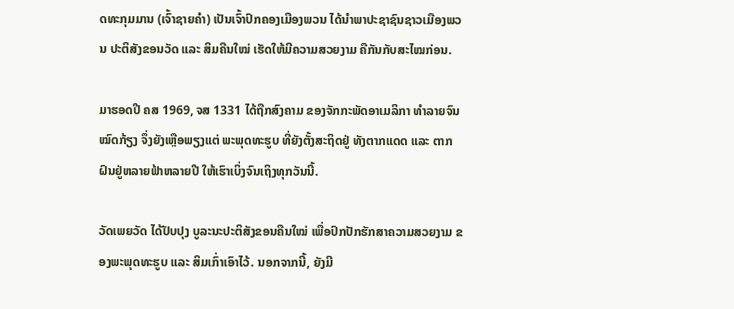ດທະກຸມມານ (ເຈົ້າຊາຍຄຳ) ເປັນເຈົ້າປົກຄອງເມືອງພວນ ໄດ້ນຳພາປະຊາຊົນຊາວເມືອງພວນ ປະຕິສັງຂອນວັດ ແລະ ສິມຄືນໃໝ່ ເຮັດໃຫ້ມີຄວາມສວຍງາມ ຄືກັນກັບສະໄໝກ່ອນ.

ມາຮອດປີ ຄສ 1969, ຈສ 1331 ໄດ້ຖືກສົງຄາມ ຂອງຈັກກະພັດອາເມລິກາ ທຳລາຍຈົນໝົດກ້ຽງ ຈຶ່ງຍັງເຫຼືອພຽງແຕ່ ພະພຸດທະຮູບ ທີ່ຍັງຕັ້ງສະຖິດຢູ່ ທັງຕາກແດດ ແລະ ຕາກຝົນຢູ່ຫລາຍຟ້າຫລາຍປີ ໃຫ້ເຮົາເບິ່ງຈົນເຖິງທຸກວັນນີ້.

ວັດເພຍວັດ ໄດ້ປັບປຸງ ບູລະນະປະຕິສັງຂອນຄືນໃໝ່ ເພື່ອປົກປັກຮັກສາຄວາມສວຍງາມ ຂອງພະພຸດທະຮູບ ແລະ ສິມເກົ່າເອົາໄວ້. ນອກຈາກນີ້, ຍັງມີ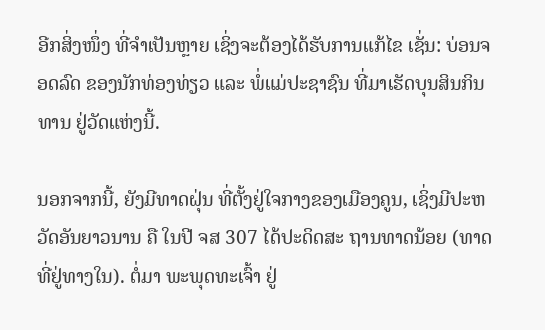ອີກສິ່ງໜຶ່ງ ທີ່ຈຳເປັນຫຼາຍ ເຊິ່ງຈະຕ້ອງໄດ້ຮັບການແກ້ໄຂ ເຊັ່ນ: ບ່ອນຈອດລົດ ຂອງນັກທ່ອງທ່ຽວ ແລະ ພໍ່ແມ່ປະຊາຊົນ ທີ່ມາເຮັດບຸນສິນກິນທານ ຢູ່ວັດແຫ່ງນີ້.

ນອກຈາກນີ້, ຍັງມີທາດຝຸ່ນ ທີ່ຕັ້ງຢູ່ໃຈກາງຂອງເມືອງຄູນ, ເຊິ່ງມີປະຫວັດອັນຍາວນານ ຄື ໃນປີ ຈສ 307 ໄດ້ປະດິດສະ ຖານທາດນ້ອຍ (ທາດທີ່ຢູ່ທາງໃນ). ຕໍ່ມາ ພະພຸດທະເຈົ້າ ຢູ່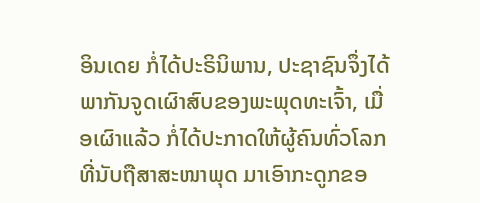ອິນເດຍ ກໍ່ໄດ້ປະຣິນິພານ, ປະຊາຊົນຈຶ່ງໄດ້ພາກັນຈູດເຜົາສົບຂອງພະພຸດທະເຈົ້າ, ເມື່ອເຜົາແລ້ວ ກໍ່ໄດ້ປະກາດໃຫ້ຜູ້ຄົນທົ່ວໂລກ ທີ່ນັບຖືສາສະໜາພຸດ ມາເອົາກະດູກຂອ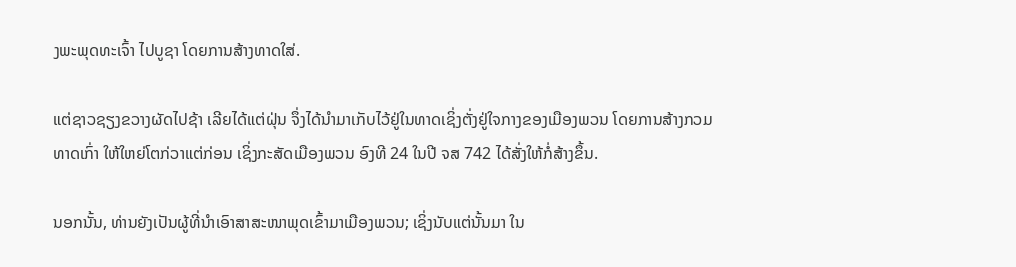ງພະພຸດທະເຈົ້າ ໄປບູຊາ ໂດຍການສ້າງທາດໃສ່.

ແຕ່ຊາວຊຽງຂວາງຜັດໄປຊ້າ ເລີຍໄດ້ແຕ່ຝຸ່ນ ຈຶ່ງໄດ້ນຳມາເກັບໄວ້ຢູ່ໃນທາດເຊິ່ງຕັ່ງຢູ່ໃຈກາງຂອງເມືອງພວນ ໂດຍການສ້າງກວມທາດເກົ່າ ໃຫ້ໃຫຍ່ໂຕກ່ວາແຕ່ກ່ອນ ເຊິ່ງກະສັດເມືອງພວນ ອົງທີ 24 ໃນປີ ຈສ 742 ໄດ້ສັ່ງໃຫ້ກໍ່ສ້າງຂຶ້ນ.

ນອກນັ້ນ, ທ່ານຍັງເປັນຜູ້ທີ່ນຳເອົາສາສະໜາພຸດເຂົ້າມາເມືອງພວນ; ເຊິ່ງນັບແຕ່ນັ້ນມາ ໃນ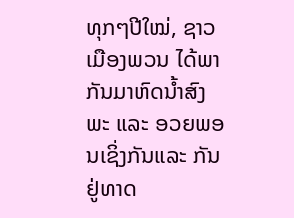ທຸກໆປີໃໝ່, ຊາວເມືອງພວນ ໄດ້ພາກັນມາຫົດນ້ຳສົງພະ ແລະ ອວຍພອນເຊິ່ງກັນແລະ ກັນ ຢູ່ທາດ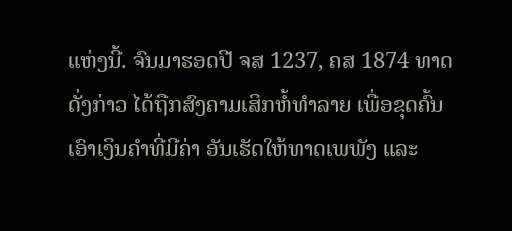ແຫ່ງນີ້. ຈົນມາຮອດປີ ຈສ 1237, ຄສ 1874 ທາດດັ່ງກ່າວ ໄດ້ຖືກສົງຄາມເສິກຫໍ້ທຳລາຍ ເພື່ອຂຸດຄົ້ນເອົາເງິນຄຳທີ່ມີຄ່າ ອັນເຮັດໃຫ້ທາດເພພັງ ແລະ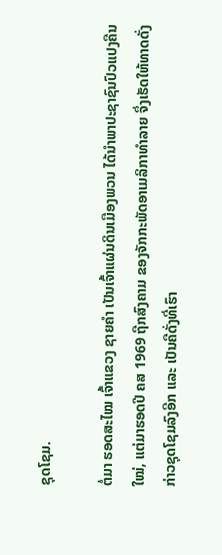ຊຸດໂຊມ.

ຕໍ່ມາ ຮອດສະໄໝ ເຈົ້າແຂວງ ຊາຍຄຳ ເປັນເຈົ້າແຜ່ນດິນເມືອງພວນ ໄດ້ນຳພາປະຊາຊົນປົວແປງຄືນໃໝ່, ແຕ່ມາຮອດປີ ຄສ 1969 ຖືກສົງຄາມ ຂອງຈັກກະພັດອາເມລິກາທຳລາຍ ຈຶ່ງເຮັດໃຫ້ທາດດັ່ງກ່າວຊຸດໂຊມລົງອີກ ແລະ ເປັນຄືດັ່ງທີ່ເຮົາ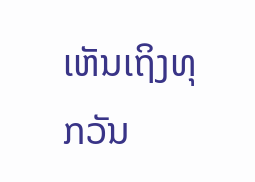ເຫັນເຖິງທຸກວັນ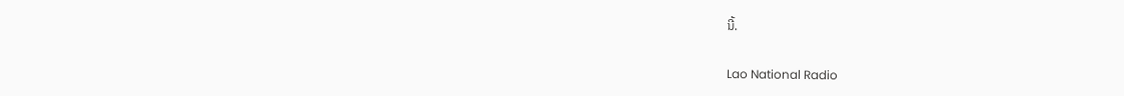ນີ້.

Lao National Radio